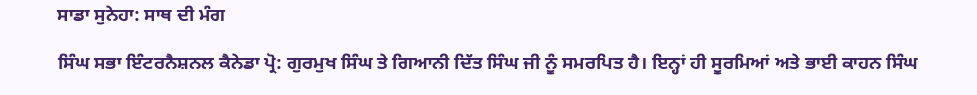ਸਾਡਾ ਸੁਨੇਹਾ: ਸਾਥ ਦੀ ਮੰਗ

ਸਿੰਘ ਸਭਾ ਇੰਟਰਨੈਸ਼ਨਲ ਕੈਨੇਡਾ ਪ੍ਰੋ: ਗੁਰਮੁਖ ਸਿੰਘ ਤੇ ਗਿਆਨੀ ਦਿੱਤ ਸਿੰਘ ਜੀ ਨੂੰ ਸਮਰਪਿਤ ਹੈ। ਇਨ੍ਹਾਂ ਹੀ ਸੂਰਮਿਆਂ ਅਤੇ ਭਾਈ ਕਾਹਨ ਸਿੰਘ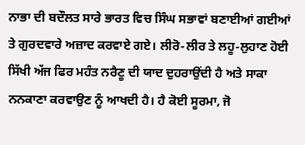ਨਾਭਾ ਦੀ ਬਦੌਲਤ ਸਾਰੇ ਭਾਰਤ ਵਿਚ ਸਿੰਘ ਸਭਾਵਾਂ ਬਣਾਈਆਂ ਗਈਆਂ ਤੇ ਗੁਰਦਵਾਰੇ ਅਜ਼ਾਦ ਕਰਵਾਏ ਗਏ। ਲੀਰੋ-ਲੀਰ ਤੇ ਲਹੂ-ਲੁਹਾਣ ਹੋਈ ਸਿੱਖੀ ਅੱਜ ਫਿਰ ਮਹੰਤ ਨਰੈਣੂ ਦੀ ਯਾਦ ਦੁਹਰਾਉਂਦੀ ਹੈ ਅਤੇ ਸਾਕਾ ਨਨਕਾਣਾ ਕਰਵਾਉਣ ਨੂੰ ਆਖਦੀ ਹੈ। ਹੈ ਕੋਈ ਸੂਰਮਾ, ਜੋ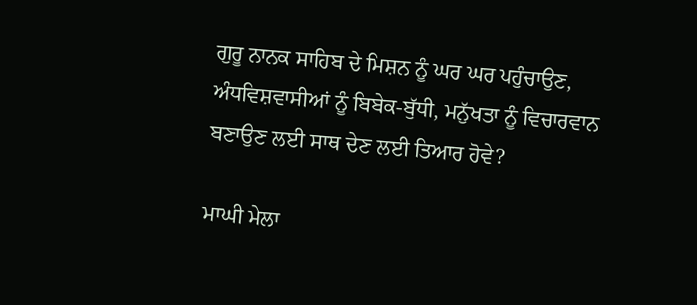ਗੁਰੂ ਨਾਨਕ ਸਾਹਿਬ ਦੇ ਮਿਸ਼ਨ ਨੂੰ ਘਰ ਘਰ ਪਹੁੰਚਾਉਣ, ਅੰਧਵਿਸ਼ਵਾਸੀਆਂ ਨੂੰ ਬਿਬੇਕ-ਬੁੱਧੀ, ਮਨੁੱਖਤਾ ਨੂੰ ਵਿਚਾਰਵਾਨ ਬਣਾਉਣ ਲਈ ਸਾਥ ਦੇਣ ਲਈ ਤਿਆਰ ਹੋਵੇ?

ਮਾਘੀ ਮੇਲਾ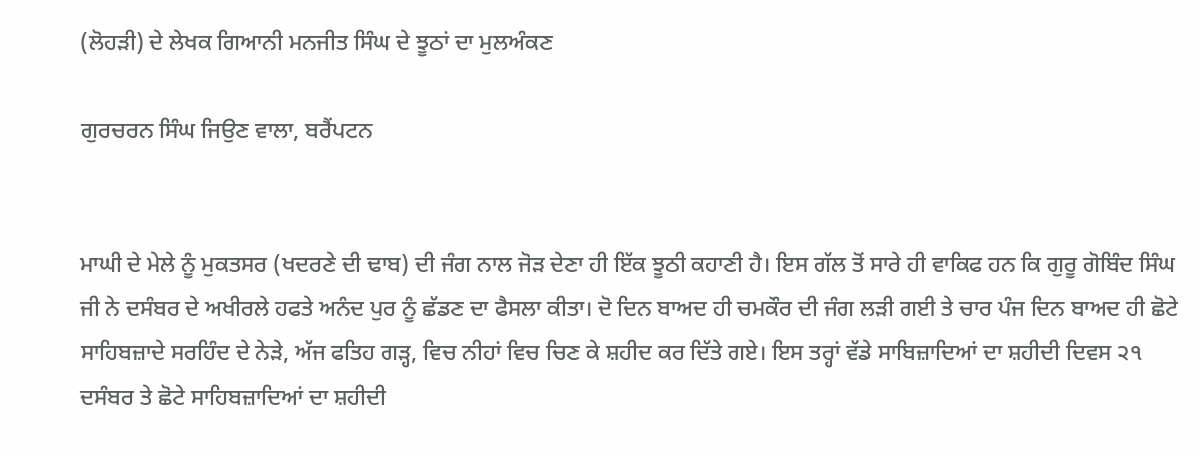(ਲੋਹੜੀ) ਦੇ ਲੇਖਕ ਗਿਆਨੀ ਮਨਜੀਤ ਸਿੰਘ ਦੇ ਝੂਠਾਂ ਦਾ ਮੁਲਅੰਕਣ

ਗੁਰਚਰਨ ਸਿੰਘ ਜਿਉਣ ਵਾਲਾ, ਬਰੈਂਪਟਨ


ਮਾਘੀ ਦੇ ਮੇਲੇ ਨੂੰ ਮੁਕਤਸਰ (ਖਦਰਣੇ ਦੀ ਢਾਬ) ਦੀ ਜੰਗ ਨਾਲ ਜੋੜ ਦੇਣਾ ਹੀ ਇੱਕ ਝੂਠੀ ਕਹਾਣੀ ਹੈ। ਇਸ ਗੱਲ ਤੋਂ ਸਾਰੇ ਹੀ ਵਾਕਿਫ ਹਨ ਕਿ ਗੁਰੂ ਗੋਬਿੰਦ ਸਿੰਘ ਜੀ ਨੇ ਦਸੰਬਰ ਦੇ ਅਖੀਰਲੇ ਹਫਤੇ ਅਨੰਦ ਪੁਰ ਨੂੰ ਛੱਡਣ ਦਾ ਫੈਸਲਾ ਕੀਤਾ। ਦੋ ਦਿਨ ਬਾਅਦ ਹੀ ਚਮਕੌਰ ਦੀ ਜੰਗ ਲੜੀ ਗਈ ਤੇ ਚਾਰ ਪੰਜ ਦਿਨ ਬਾਅਦ ਹੀ ਛੋਟੇ ਸਾਹਿਬਜ਼ਾਦੇ ਸਰਹਿੰਦ ਦੇ ਨੇੜੇ, ਅੱਜ ਫਤਿਹ ਗੜ੍ਹ, ਵਿਚ ਨੀਹਾਂ ਵਿਚ ਚਿਣ ਕੇ ਸ਼ਹੀਦ ਕਰ ਦਿੱਤੇ ਗਏ। ਇਸ ਤਰ੍ਹਾਂ ਵੱਡੇ ਸਾਬਿਜ਼ਾਦਿਆਂ ਦਾ ਸ਼ਹੀਦੀ ਦਿਵਸ ੨੧ ਦਸੰਬਰ ਤੇ ਛੋਟੇ ਸਾਹਿਬਜ਼ਾਦਿਆਂ ਦਾ ਸ਼ਹੀਦੀ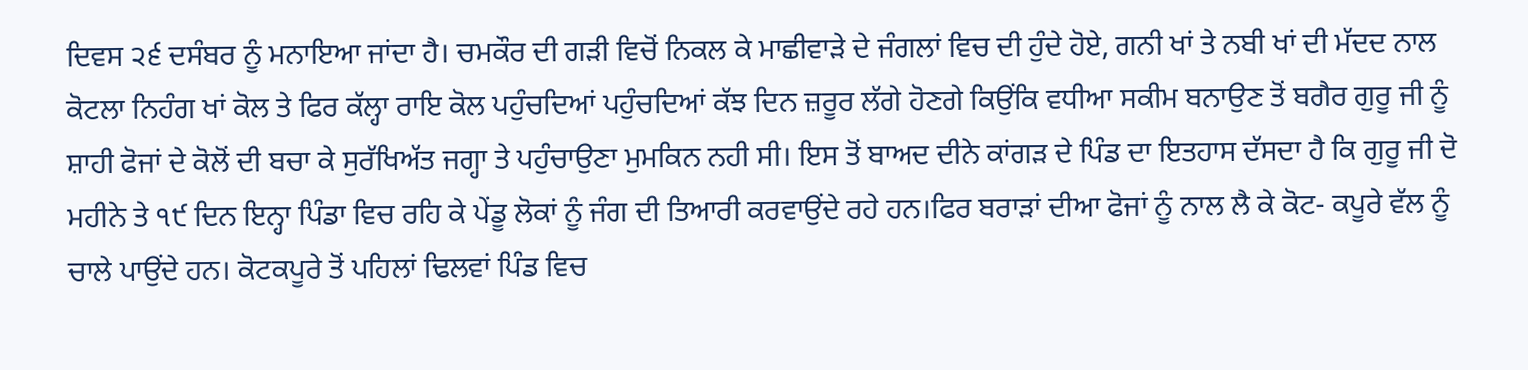ਦਿਵਸ ੨੬ ਦਸੰਬਰ ਨੂੰ ਮਨਾਇਆ ਜਾਂਦਾ ਹੈ। ਚਮਕੌਰ ਦੀ ਗੜੀ ਵਿਚੋਂ ਨਿਕਲ ਕੇ ਮਾਛੀਵਾੜੇ ਦੇ ਜੰਗਲਾਂ ਵਿਚ ਦੀ ਹੁੰਦੇ ਹੋਏ, ਗਨੀ ਖਾਂ ਤੇ ਨਬੀ ਖਾਂ ਦੀ ਮੱਦਦ ਨਾਲ ਕੋਟਲਾ ਨਿਹੰਗ ਖਾਂ ਕੋਲ ਤੇ ਫਿਰ ਕੱਲ੍ਹਾ ਰਾਇ ਕੋਲ ਪਹੁੰਚਦਿਆਂ ਪਹੁੰਚਦਿਆਂ ਕੱਝ ਦਿਨ ਜ਼ਰੂਰ ਲੱਗੇ ਹੋਣਗੇ ਕਿਉਂਕਿ ਵਧੀਆ ਸਕੀਮ ਬਨਾਉਣ ਤੋਂ ਬਗੈਰ ਗੁਰੂ ਜੀ ਨੂੰ ਸ਼ਾਹੀ ਫੋਜਾਂ ਦੇ ਕੋਲੋਂ ਦੀ ਬਚਾ ਕੇ ਸੁਰੱਖਿਅੱਤ ਜਗ੍ਹਾ ਤੇ ਪਹੁੰਚਾਉਣਾ ਮੁਮਕਿਨ ਨਹੀ ਸੀ। ਇਸ ਤੋਂ ਬਾਅਦ ਦੀਨੇ ਕਾਂਗੜ ਦੇ ਪਿੰਡ ਦਾ ਇਤਹਾਸ ਦੱਸਦਾ ਹੈ ਕਿ ਗੁਰੂ ਜੀ ਦੋ ਮਹੀਨੇ ਤੇ ੧੯ ਦਿਨ ਇਨ੍ਹਾ ਪਿੰਡਾ ਵਿਚ ਰਹਿ ਕੇ ਪੇਂਡੂ ਲੋਕਾਂ ਨੂੰ ਜੰਗ ਦੀ ਤਿਆਰੀ ਕਰਵਾਉਂਦੇ ਰਹੇ ਹਨ।ਫਿਰ ਬਰਾੜਾਂ ਦੀਆ ਫੋਜਾਂ ਨੂੰ ਨਾਲ ਲੈ ਕੇ ਕੋਟ- ਕਪੂਰੇ ਵੱਲ ਨੂੰ ਚਾਲੇ ਪਾਉਂਦੇ ਹਨ। ਕੋਟਕਪੂਰੇ ਤੋਂ ਪਹਿਲਾਂ ਢਿਲਵਾਂ ਪਿੰਡ ਵਿਚ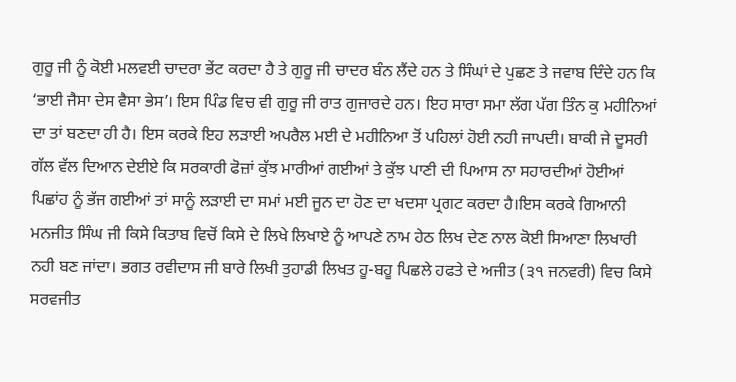ਗੁਰੂ ਜੀ ਨੂੰ ਕੋਈ ਮਲਵਈ ਚਾਦਰਾ ਭੇਂਟ ਕਰਦਾ ਹੈ ਤੇ ਗੁਰੂ ਜੀ ਚਾਦਰ ਬੰਨ ਲੈਂਦੇ ਹਨ ਤੇ ਸਿੰਘਾਂ ਦੇ ਪੁਛਣ ਤੇ ਜਵਾਬ ਦਿੰਦੇ ਹਨ ਕਿ ‘ਭਾਈ ਜੈਸਾ ਦੇਸ ਵੈਸਾ ਭੇਸ’। ਇਸ ਪਿੰਡ ਵਿਚ ਵੀ ਗੁਰੂ ਜੀ ਰਾਤ ਗੁਜਾਰਦੇ ਹਨ। ਇਹ ਸਾਰਾ ਸਮਾ ਲੱਗ ਪੱਗ ਤਿੰਨ ਕੁ ਮਹੀਨਿਆਂ ਦਾ ਤਾਂ ਬਣਦਾ ਹੀ ਹੈ। ਇਸ ਕਰਕੇ ਇਹ ਲੜਾਈ ਅਪਰੈਲ ਮਈ ਦੇ ਮਹੀਨਿਆ ਤੋਂ ਪਹਿਲਾਂ ਹੋਈ ਨਹੀ ਜਾਪਦੀ। ਬਾਕੀ ਜੇ ਦੂਸਰੀ ਗੱਲ ਵੱਲ ਦਿਆਨ ਦੇਈਏ ਕਿ ਸਰਕਾਰੀ ਫੋਜ਼ਾਂ ਕੁੱਝ ਮਾਰੀਆਂ ਗਈਆਂ ਤੇ ਕੁੱਝ ਪਾਣੀ ਦੀ ਪਿਆਸ ਨਾ ਸਹਾਰਦੀਆਂ ਹੋਈਆਂ ਪਿਛਾਂਹ ਨੂੰ ਭੱਜ ਗਈਆਂ ਤਾਂ ਸਾਨੂੰ ਲੜਾਈ ਦਾ ਸਮਾਂ ਮਈ ਜੂਨ ਦਾ ਹੋਣ ਦਾ ਖਦਸਾ ਪ੍ਰਗਟ ਕਰਦਾ ਹੈ।ਇਸ ਕਰਕੇ ਗਿਆਨੀ ਮਨਜੀਤ ਸਿੰਘ ਜੀ ਕਿਸੇ ਕਿਤਾਬ ਵਿਚੋਂ ਕਿਸੇ ਦੇ ਲਿਖੇ ਲਿਖਾਏ ਨੂੰ ਆਪਣੇ ਨਾਮ ਹੇਠ ਲਿਖ ਦੇਣ ਨਾਲ ਕੋਈ ਸਿਆਣਾ ਲਿਖਾਰੀ ਨਹੀ ਬਣ ਜਾਂਦਾ। ਭਗਤ ਰਵੀਦਾਸ ਜੀ ਬਾਰੇ ਲਿਖੀ ਤੁਹਾਡੀ ਲਿਖਤ ਹੂ-ਬਹੂ ਪਿਛਲੇ ਹਫਤੇ ਦੇ ਅਜੀਤ (੩੧ ਜਨਵਰੀ) ਵਿਚ ਕਿਸੇ ਸਰਵਜੀਤ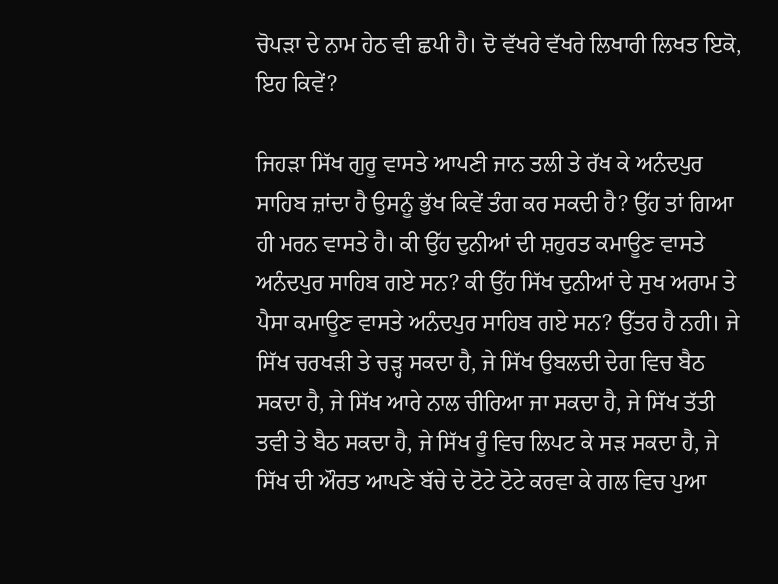ਚੋਪੜਾ ਦੇ ਨਾਮ ਹੇਠ ਵੀ ਛਪੀ ਹੈ। ਦੋ ਵੱਖਰੇ ਵੱਖਰੇ ਲਿਖਾਰੀ ਲਿਖਤ ਇਕੋ, ਇਹ ਕਿਵੇਂ?

ਜਿਹੜਾ ਸਿੱਖ ਗੁਰੂ ਵਾਸਤੇ ਆਪਣੀ ਜਾਨ ਤਲੀ ਤੇ ਰੱਖ ਕੇ ਅਨੰਦਪੁਰ ਸਾਹਿਬ ਜ਼ਾਂਦਾ ਹੈ ਉਸਨੂੰ ਭੁੱਖ ਕਿਵੇਂ ਤੰਗ ਕਰ ਸਕਦੀ ਹੈ? ਉੱਹ ਤਾਂ ਗਿਆ ਹੀ ਮਰਨ ਵਾਸਤੇ ਹੈ। ਕੀ ਉੱਹ ਦੁਨੀਆਂ ਦੀ ਸ਼ਹੁਰਤ ਕਮਾਊਣ ਵਾਸਤੇ ਅਨੰਦਪੁਰ ਸਾਹਿਬ ਗਏ ਸਨ? ਕੀ ਉੱਹ ਸਿੱਖ ਦੁਨੀਆਂ ਦੇ ਸੁਖ ਅਰਾਮ ਤੇ ਪੈਸਾ ਕਮਾਊਣ ਵਾਸਤੇ ਅਨੰਦਪੁਰ ਸਾਹਿਬ ਗਏ ਸਨ? ਉੱਤਰ ਹੈ ਨਹੀ। ਜੇ ਸਿੱਖ ਚਰਖੜੀ ਤੇ ਚੜ੍ਹ ਸਕਦਾ ਹੈ, ਜੇ ਸਿੱਖ ਉਬਲਦੀ ਦੇਗ ਵਿਚ ਬੈਠ ਸਕਦਾ ਹੈ, ਜੇ ਸਿੱਖ ਆਰੇ ਨਾਲ ਚੀਰਿਆ ਜਾ ਸਕਦਾ ਹੈ, ਜੇ ਸਿੱਖ ਤੱਤੀ ਤਵੀ ਤੇ ਬੈਠ ਸਕਦਾ ਹੈ, ਜੇ ਸਿੱਖ ਰੂੰ ਵਿਚ ਲਿਪਟ ਕੇ ਸੜ ਸਕਦਾ ਹੈ, ਜੇ ਸਿੱਖ ਦੀ ਔਰਤ ਆਪਣੇ ਬੱਚੇ ਦੇ ਟੋਟੇ ਟੋਟੇ ਕਰਵਾ ਕੇ ਗਲ ਵਿਚ ਪੁਆ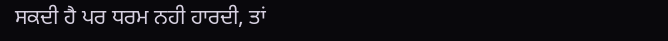ਸਕਦੀ ਹੈ ਪਰ ਧਰਮ ਨਹੀ ਹਾਰਦੀ, ਤਾਂ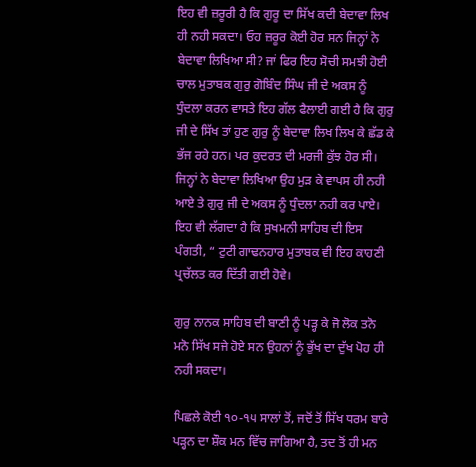ਇਹ ਵੀ ਜ਼ਰੂਰੀ ਹੈ ਕਿ ਗੁਰੂ ਦਾ ਸਿੱਖ ਕਦੀ ਬੇਦਾਵਾ ਲਿਖ ਹੀ ਨਹੀ ਸਕਦਾ। ਓਹ ਜ਼ਰੂਰ ਕੋਈ ਹੋਰ ਸਨ ਜਿਨ੍ਹਾਂ ਨੇ ਬੇਦਾਵਾ ਲਿਖਿਆ ਸੀ? ਜਾਂ ਫਿਰ ਇਹ ਸੋਚੀ ਸਮਝੀ ਹੋਈ ਚਾਲ ਮੁਤਾਬਕ ਗੁਰੁ ਗੋਬਿੰਦ ਸਿੰਘ ਜੀ ਦੇ ਅਕਸ ਨੂੰ ਧੁੰਦਲਾ ਕਰਨ ਵਾਸਤੇ ਇਹ ਗੱਲ ਫੈਲਾਈ ਗਈ ਹੈ ਕਿ ਗੁਰੁ ਜੀ ਦੇ ਸਿੱਖ ਤਾਂ ਹੁਣ ਗੁਰੁ ਨੂੰ ਬੇਦਾਵਾ ਲਿਖ ਲਿਖ ਕੇ ਛੱਡ ਕੇ ਭੱਜ ਰਹੇ ਹਨ। ਪਰ ਕੁਦਰਤ ਦੀ ਮਰਜੀ ਕੁੱਝ ਹੋਰ ਸੀ। ਜਿਨ੍ਹਾਂ ਨੇ ਬੇਦਾਵਾ ਲਿਖਿਆ ਉਹ ਮੁੜ ਕੇ ਵਾਪਸ ਹੀ ਨਹੀ ਆਏ ਤੇ ਗੁਰੁ ਜੀ ਦੇ ਅਕਸ ਨੂੰ ਧੁੰਦਲਾ ਨਹੀ ਕਰ ਪਾਏ। ਇਹ ਵੀ ਲੱਗਦਾ ਹੈ ਕਿ ਸੁਖਮਨੀ ਸਾਹਿਬ ਦੀ ਇਸ ਪੰਗਤੀ, “ ਟੁਟੀ ਗਾਢਨਹਾਰ ਮੁਤਾਬਕ ਵੀ ਇਹ ਕਾਹਣੀ ਪ੍ਰਚੱਲਤ ਕਰ ਦਿੱਤੀ ਗਈ ਹੋਵੇ।

ਗੁਰੁ ਨਾਨਕ ਸਾਹਿਬ ਦੀ ਬਾਣੀ ਨੂੰ ਪੜ੍ਹ ਕੇ ਜੋ ਲੋਕ ਤਨੋ ਮਨੋ ਸਿੱਖ ਸਜੇ ਹੋਏ ਸਨ ਉਹਨਾਂ ਨੂੰ ਭੁੱਖ ਦਾ ਦੁੱਖ ਪੋਹ ਹੀ ਨਹੀ ਸਕਦਾ।

ਪਿਛਲੇ ਕੋਈ ੧੦-੧੫ ਸਾਲਾਂ ਤੋਂ, ਜਦੋਂ ਤੋਂ ਸਿੱਖ ਧਰਮ ਬਾਰੇ ਪੜ੍ਹਨ ਦਾ ਸ਼ੌਕ ਮਨ ਵਿੱਚ ਜਾਗਿਆ ਹੈ, ਤਦ ਤੋਂ ਹੀ ਮਨ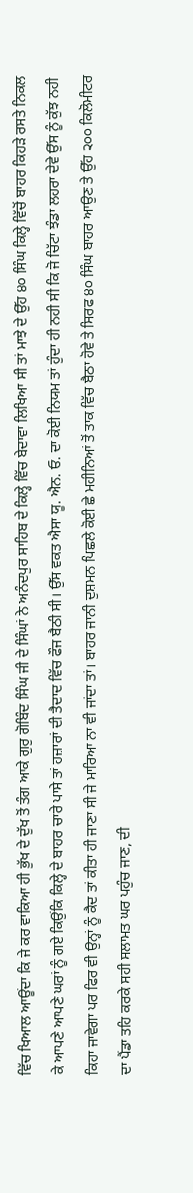ਵਿੱਚ ਖਿਆਲ ਆਊਂਦਾ ਕਿ ਜੇ ਕਰ ਵਾਕਿਆ ਹੀ ਭੁੱਖ ਦੇ ਦੁੱਖ ਤੋਂ ਤੰਗ ਆਕੇ ਗੁਰੁ ਗੋਬਿੰਦ ਸਿੰਘ ਜੀ ਦੇ ਸਿੰਘਾਂ ਨੇ ਅਨੰਦਪੁਰ ਸਾਹਿਬ ਦੇ ਕਿਲ੍ਹੇ ਵਿੱਚ ਬੇਦਾਵਾ ਲਿਖਿਆ ਸੀ ਤਾਂ ਮਾਝੇ ਦੇ ਉੱਹ ੪੦ ਸਿੰਘ ਕਿਲ੍ਹੇ ਵਿੱਚੋਂ ਬਾਹਰ ਕਿਹੜੇ ਰਸਤੇ ਨਿਕਲ ਕੇ ਆਪਣੇ ਆਪਣੇ ਘਰਾਂ ਨੂੰ ਗਏ ਕਿਉਂਕਿ ਕਿਲ੍ਹੇ ਦੇ ਬਾਹਰ ਚਾਰੇ ਪਾਸੇ ਤਾਂ ਹਜ਼ਾਰਾਂ ਦੀ ਤੈਦਾਦ ਵਿੱਚ ਫੌਜ ਬੈਠੀ ਸੀ। ਉੱਸ ਵਕਤ ਐਸਾ ਯੂ. ਐਨ. ਓ. ਦਾ ਕੋਈ ਨਿਯਮ ਤਾਂ ਹੁੰਦਾ ਹੀ ਨਹੀ ਸੀ ਕਿ ਜੋ ਚਿੱਟਾ ਝੰਡਾ ਲਹਰਾ ਦੇਵੇ ਉੱਸ ਨੂੰ ਕੁੱਝ ਨਹੀ ਕਿਹਾ ਜਾਵੇਗਾ ਪਰ ਫਿਰ ਵੀ ਉਨ੍ਹਾਂ ਨੂੰ ਕੈਦ ਤਾਂ ਕੀਤਾ ਹੀ ਜਾਣਾ ਸੀ ਜੇ ਮਾਰਿਆ ਨਾ ਵੀ ਜਾਂਦਾ ਤਾਂ। ਬਾਹਰ ਜਾਨੀ ਦੁਸ਼ਮਨ ਪਿਛਲੇ ਕੋਈ ਛੇ ਮਹੀਨਿਆਂ ਤੋਂ ਤਾਕ ਵਿੱਚ ਬੈਠਾ ਹੋਵੇ ਤੇ ਸਿਰਫ ੪੦ ਸਿੰਘ ਬਾਹਰ ਆਉਣ ਤੇ ਉੱਹ ੨੦੦ ਕਿਲੋਮੀਟਰ ਦਾ ਪੈਂਡਾ ਤਹਿ ਕਰਕੇ ਸਹੀ ਸਲਾਮਤ ਘਰ ਪਹੁੰਚ ਜਾਣ, ਦੀ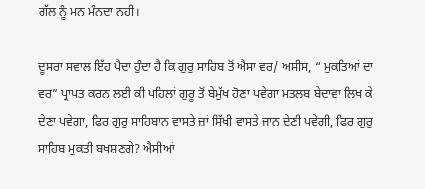ਗੱਲ ਨੂੰ ਮਨ ਮੰਨਦਾ ਨਹੀ।

ਦੂਸਰਾ ਸਵਾਲ ਇੱਹ ਪੈਦਾ ਹੁੰਦਾ ਹੈ ਕਿ ਗੁਰੁ ਸਾਹਿਬ ਤੋਂ ਐਸਾ ਵਰ/ ਅਸੀਸ, “ ਮੁਕਤਿਆਂ ਦਾ ਵਰ” ਪ੍ਰਾਪਤ ਕਰਨ ਲਈ ਕੀ ਪਹਿਲਾਂ ਗੁਰੂ ਤੋਂ ਬੇਮੁੱਖ ਹੋਣਾ ਪਵੇਗਾ ਮਤਲਬ ਬੇਦਾਵਾ ਲਿਖ ਕੇ ਦੇਣਾ ਪਵੇਗਾ, ਫਿਰ ਗੁਰੁ ਸਾਹਿਬਾਨ ਵਾਸਤੇ ਜ਼ਾਂ ਸਿੱਖੀ ਵਾਸਤੇ ਜਾਨ ਦੇਣੀ ਪਵੇਗੀ, ਫਿਰ ਗੁਰੁ ਸਾਹਿਬ ਮੁਕਤੀ ਬਖਸ਼ਣਗੇ? ਐਸੀਆਂ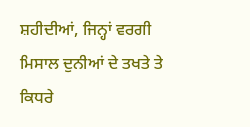ਸ਼ਹੀਦੀਆਂ, ਜਿਨ੍ਹਾਂ ਵਰਗੀ ਮਿਸਾਲ ਦੁਨੀਆਂ ਦੇ ਤਖਤੇ ਤੇ ਕਿਧਰੇ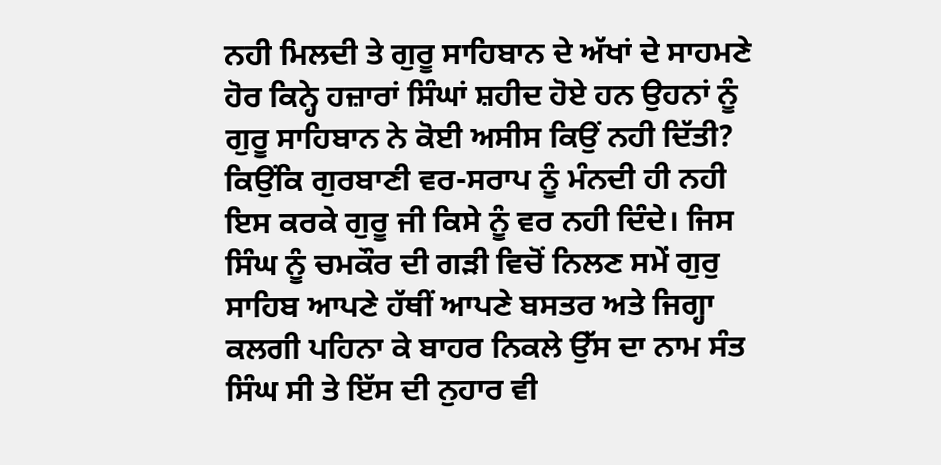ਨਹੀ ਮਿਲਦੀ ਤੇ ਗੁਰੂ ਸਾਹਿਬਾਨ ਦੇ ਅੱਖਾਂ ਦੇ ਸਾਹਮਣੇ ਹੋਰ ਕਿਨ੍ਹੇ ਹਜ਼ਾਰਾਂ ਸਿੰਘਾਂ ਸ਼ਹੀਦ ਹੋਏ ਹਨ ਉਹਨਾਂ ਨੂੰ ਗੁਰੂ ਸਾਹਿਬਾਨ ਨੇ ਕੋਈ ਅਸੀਸ ਕਿਉਂ ਨਹੀ ਦਿੱਤੀ? ਕਿਉਂਕਿ ਗੁਰਬਾਣੀ ਵਰ-ਸਰਾਪ ਨੂੰ ਮੰਨਦੀ ਹੀ ਨਹੀ ਇਸ ਕਰਕੇ ਗੁਰੂ ਜੀ ਕਿਸੇ ਨੂੰ ਵਰ ਨਹੀ ਦਿੰਦੇ। ਜਿਸ ਸਿੰਘ ਨੂੰ ਚਮਕੌਰ ਦੀ ਗੜੀ ਵਿਚੋਂ ਨਿਲਣ ਸਮੇਂ ਗੁਰੁ ਸਾਹਿਬ ਆਪਣੇ ਹੱਥੀਂ ਆਪਣੇ ਬਸਤਰ ਅਤੇ ਜਿਗ੍ਹਾ ਕਲਗੀ ਪਹਿਨਾ ਕੇ ਬਾਹਰ ਨਿਕਲੇ ਉੱਸ ਦਾ ਨਾਮ ਸੰਤ ਸਿੰਘ ਸੀ ਤੇ ਇੱਸ ਦੀ ਨੁਹਾਰ ਵੀ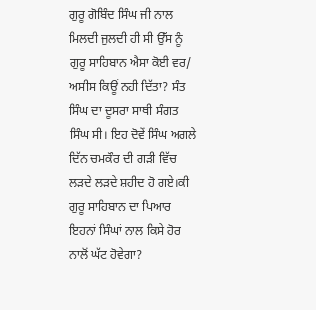ਗੁਰੂ ਗੋਬਿੰਦ ਸਿੰਘ ਜੀ ਨਾਲ ਮਿਲਦੀ ਜੁਲਦੀ ਹੀ ਸੀ ਉੱਸ ਨੂੰ ਗੁਰੂ ਸਾਹਿਬਾਨ ਐਸਾ ਕੋਈ ਵਰ/ ਅਸੀਸ ਕਿਊਂ ਨਹੀ ਦਿੱਤਾ? ਸੰਤ ਸਿੰਘ ਦਾ ਦੂਸਰਾ ਸਾਥੀ ਸੰਗਤ ਸਿੰਘ ਸੀ। ਇਹ ਦੋਵੇਂ ਸਿੰਘ ਅਗਲੇ ਦਿੱਨ ਚਮਕੌਰ ਦੀ ਗੜੀ ਵਿੱਚ ਲੜਦੇ ਲੜਦੇ ਸ਼ਹੀਦ ਹੋ ਗਏ।ਕੀ ਗੁਰੂ ਸਾਹਿਬਾਨ ਦਾ ਪਿਆਰ ਇਹਨਾਂ ਸਿੰਘਾਂ ਨਾਲ ਕਿਸੇ ਹੋਰ ਨਾਲੋਂ ਘੱਟ ਹੋਵੇਗਾ?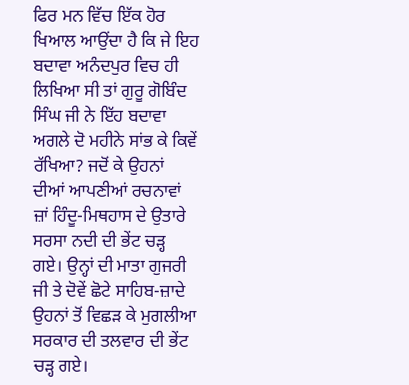ਫਿਰ ਮਨ ਵਿੱਚ ਇੱਕ ਹੋਰ ਖਿਆਲ ਆਉਂਦਾ ਹੈ ਕਿ ਜੇ ਇਹ ਬਦਾਵਾ ਅਨੰਦਪੁਰ ਵਿਚ ਹੀ ਲਿਖਿਆ ਸੀ ਤਾਂ ਗੁਰੂ ਗੋਬਿੰਦ ਸਿੰਘ ਜੀ ਨੇ ਇੱਹ ਬਦਾਵਾ ਅਗਲੇ ਦੋ ਮਹੀਨੇ ਸਾਂਭ ਕੇ ਕਿਵੇਂ ਰੱਖਿਆ? ਜਦੋਂ ਕੇ ਉਹਨਾਂ ਦੀਆਂ ਆਪਣੀਆਂ ਰਚਨਾਵਾਂ ਜ਼ਾਂ ਹਿੰਦੂ-ਮਿਥਹਾਸ ਦੇ ਉਤਾਰੇ ਸਰਸਾ ਨਦੀ ਦੀ ਭੇਂਟ ਚੜ੍ਹ ਗਏ। ਉਨ੍ਹਾਂ ਦੀ ਮਾਤਾ ਗੁਜਰੀ ਜੀ ਤੇ ਦੋਵੇਂ ਛੋਟੇ ਸਾਹਿਬ-ਜ਼ਾਦੇ ਉਹਨਾਂ ਤੋਂ ਵਿਛੜ ਕੇ ਮੁਗਲੀਆ ਸਰਕਾਰ ਦੀ ਤਲਵਾਰ ਦੀ ਭੇਂਟ ਚੜ੍ਹ ਗਏ।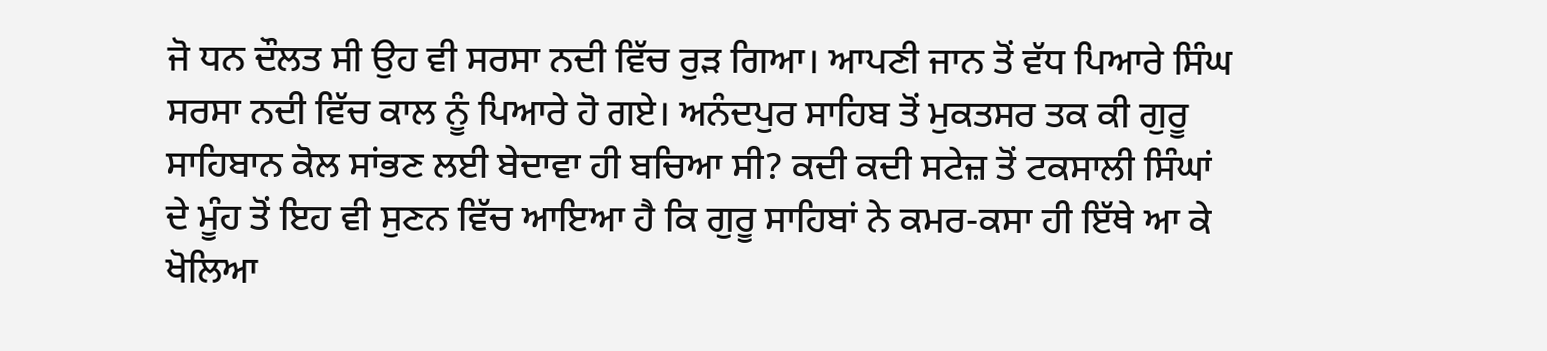ਜੋ ਧਨ ਦੌਲਤ ਸੀ ਉਹ ਵੀ ਸਰਸਾ ਨਦੀ ਵਿੱਚ ਰੁੜ ਗਿਆ। ਆਪਣੀ ਜਾਨ ਤੋਂ ਵੱਧ ਪਿਆਰੇ ਸਿੰਘ ਸਰਸਾ ਨਦੀ ਵਿੱਚ ਕਾਲ ਨੂੰ ਪਿਆਰੇ ਹੋ ਗਏ। ਅਨੰਦਪੁਰ ਸਾਹਿਬ ਤੋਂ ਮੁਕਤਸਰ ਤਕ ਕੀ ਗੁਰੂ ਸਾਹਿਬਾਨ ਕੋਲ ਸਾਂਭਣ ਲਈ ਬੇਦਾਵਾ ਹੀ ਬਚਿਆ ਸੀ? ਕਦੀ ਕਦੀ ਸਟੇਜ਼ ਤੋਂ ਟਕਸਾਲੀ ਸਿੰਘਾਂ ਦੇ ਮੂੰਹ ਤੋਂ ਇਹ ਵੀ ਸੁਣਨ ਵਿੱਚ ਆਇਆ ਹੈ ਕਿ ਗੁਰੂ ਸਾਹਿਬਾਂ ਨੇ ਕਮਰ-ਕਸਾ ਹੀ ਇੱਥੇ ਆ ਕੇ ਖੋਲਿਆ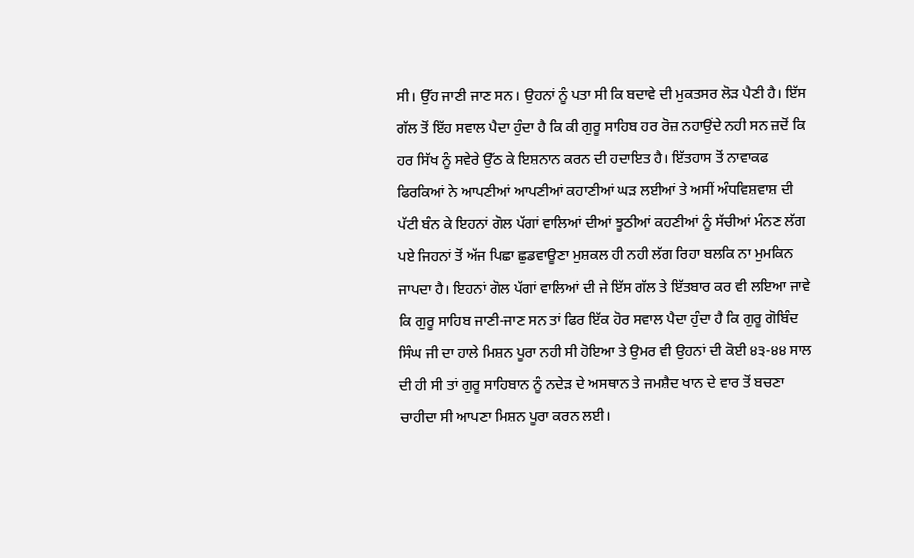ਸੀ। ਉੱਹ ਜਾਣੀ ਜਾਣ ਸਨ। ਉਹਨਾਂ ਨੂੰ ਪਤਾ ਸੀ ਕਿ ਬਦਾਵੇ ਦੀ ਮੁਕਤਸਰ ਲੋੜ ਪੈਣੀ ਹੈ। ਇੱਸ ਗੱਲ ਤੋਂ ਇੱਹ ਸਵਾਲ ਪੈਦਾ ਹੁੰਦਾ ਹੈ ਕਿ ਕੀ ਗੁਰੂ ਸਾਹਿਬ ਹਰ ਰੋਜ਼ ਨਹਾਉਂਦੇ ਨਹੀ ਸਨ ਜ਼ਦੋਂ ਕਿ ਹਰ ਸਿੱਖ ਨੂੰ ਸਵੇਰੇ ਉੱਠ ਕੇ ਇਸ਼ਨਾਨ ਕਰਨ ਦੀ ਹਦਾਇਤ ਹੈ। ਇੱਤਹਾਸ ਤੋਂ ਨਾਵਾਕਫ ਫਿਰਕਿਆਂ ਨੇ ਆਪਣੀਆਂ ਆਪਣੀਆਂ ਕਹਾਣੀਆਂ ਘੜ ਲਈਆਂ ਤੇ ਅਸੀਂ ਅੰਧਵਿਸ਼ਵਾਸ਼ ਦੀ ਪੱਟੀ ਬੰਨ ਕੇ ਇਹਨਾਂ ਗੋਲ ਪੱਗਾਂ ਵਾਲਿਆਂ ਦੀਆਂ ਝੂਠੀਆਂ ਕਹਣੀਆਂ ਨੂੰ ਸੱਚੀਆਂ ਮੰਨਣ ਲੱਗ ਪਏ ਜਿਹਨਾਂ ਤੋਂ ਅੱਜ ਪਿਛਾ ਛੁਡਵਾਊਣਾ ਮੁਸ਼ਕਲ ਹੀ ਨਹੀ ਲੱਗ ਰਿਹਾ ਬਲਕਿ ਨਾ ਮੁਮਕਿਨ ਜਾਪਦਾ ਹੈ। ਇਹਨਾਂ ਗੋਲ ਪੱਗਾਂ ਵਾਲਿਆਂ ਦੀ ਜੇ ਇੱਸ ਗੱਲ ਤੇ ਇੱਤਬਾਰ ਕਰ ਵੀ ਲਇਆ ਜਾਵੇ ਕਿ ਗੁਰੂ ਸਾਹਿਬ ਜਾਣੀ-ਜਾਣ ਸਨ ਤਾਂ ਫਿਰ ਇੱਕ ਹੋਰ ਸਵਾਲ ਪੈਦਾ ਹੁੰਦਾ ਹੈ ਕਿ ਗੁਰੂ ਗੋਬਿੰਦ ਸਿੰਘ ਜੀ ਦਾ ਹਾਲੇ ਮਿਸ਼ਨ ਪੂਰਾ ਨਹੀ ਸੀ ਹੋਇਆ ਤੇ ਉਮਰ ਵੀ ਉਹਨਾਂ ਦੀ ਕੋਈ ੪੩-੪੪ ਸਾਲ ਦੀ ਹੀ ਸੀ ਤਾਂ ਗੁਰੂ ਸਾਹਿਬਾਨ ਨੂੰ ਨਦੇੜ ਦੇ ਅਸਥਾਨ ਤੇ ਜਮਸ਼ੈਦ ਖਾਨ ਦੇ ਵਾਰ ਤੋਂ ਬਚਣਾ ਚਾਹੀਦਾ ਸੀ ਆਪਣਾ ਮਿਸ਼ਨ ਪੂਰਾ ਕਰਨ ਲਈ।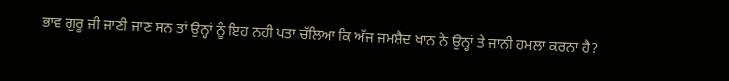ਭਾਵ ਗੁਰੂ ਜੀ ਜਾਣੀ ਜਾਣ ਸਨ ਤਾਂ ਉਨ੍ਹਾਂ ਨੂੰ ਇਹ ਨਹੀ ਪਤਾ ਚੱਲਿਆ ਕਿ ਅੱਜ ਜਮਸ਼ੈਦ ਖਾਨ ਨੇ ਉਨ੍ਹਾਂ ਤੇ ਜਾਨੀ ਹਮਲਾ ਕਰਨਾ ਹੈ?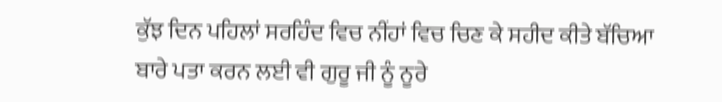ਕੁੱਝ ਦਿਨ ਪਹਿਲਾਂ ਸਰਹਿੰਦ ਵਿਚ ਨੀਂਹਾਂ ਵਿਚ ਚਿਣ ਕੇ ਸਹੀਦ ਕੀਤੇ ਬੱਚਿਆ ਬਾਰੇ ਪਤਾ ਕਰਨ ਲਈ ਵੀ ਗੁਰੂ ਜੀ ਨੂੰ ਨੂਰੇ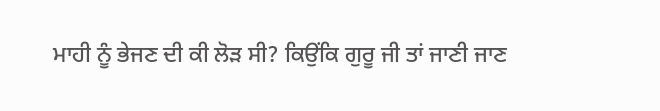ਮਾਹੀ ਨੂੰ ਭੇਜਣ ਦੀ ਕੀ ਲੋੜ ਸੀ? ਕਿਉਂਕਿ ਗੁਰੂ ਜੀ ਤਾਂ ਜਾਣੀ ਜਾਣ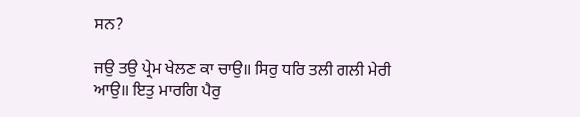ਸਨ?

ਜਉ ਤਉ ਪ੍ਰੇਮ ਖੇਲਣ ਕਾ ਚਾਉ॥ ਸਿਰੁ ਧਰਿ ਤਲੀ ਗਲੀ ਮੇਰੀ ਆਉ॥ ਇਤੁ ਮਾਰਗਿ ਪੈਰੁ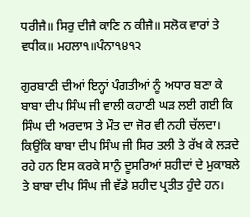ਧਰੀਜੈ॥ ਸਿਰੁ ਦੀਜੈ ਕਾਣਿ ਨ ਕੀਜੈ॥ ਸਲੋਕ ਵਾਰਾਂ ਤੇ ਵਧੀਕ॥ ਮਹਲਾ੧॥ਪੰਨਾ੧੪੧੨

ਗੁਰਬਾਣੀ ਦੀਆਂ ਇਨ੍ਹਾਂ ਪੰਗਤੀਆਂ ਨੂੰ ਅਧਾਰ ਬਣਾ ਕੇ ਬਾਬਾ ਦੀਪ ਸਿੰਘ ਜੀ ਵਾਲੀ ਕਹਾਣੀ ਘੜ ਲਈ ਗਈ ਕਿ ਸਿੰਘ ਦੀ ਅਰਦਾਸ ਤੇ ਮੌਤ ਦਾ ਜੋਰ ਵੀ ਨਹੀ ਚੱਲਦਾ। ਕਿਉਂਕਿ ਬਾਬਾ ਦੀਪ ਸਿੰਘ ਜੀ ਸਿਰ ਤਲੀ ਤੇ ਰੱਖ ਕੇ ਲੜਦੇ ਰਹੇ ਹਨ ਇਸ ਕਰਕੇ ਸਾਨੁੰ ਦੂਸਰਿਆਂ ਸ਼ਹੀਦਾਂ ਦੇ ਮੁਕਾਬਲੇ ਤੇ ਬਾਬਾ ਦੀਪ ਸਿੰਘ ਜੀ ਵੱਡੇ ਸ਼ਹੀਦ ਪ੍ਰਤੀਤ ਹੁੰਦੇ ਹਨ।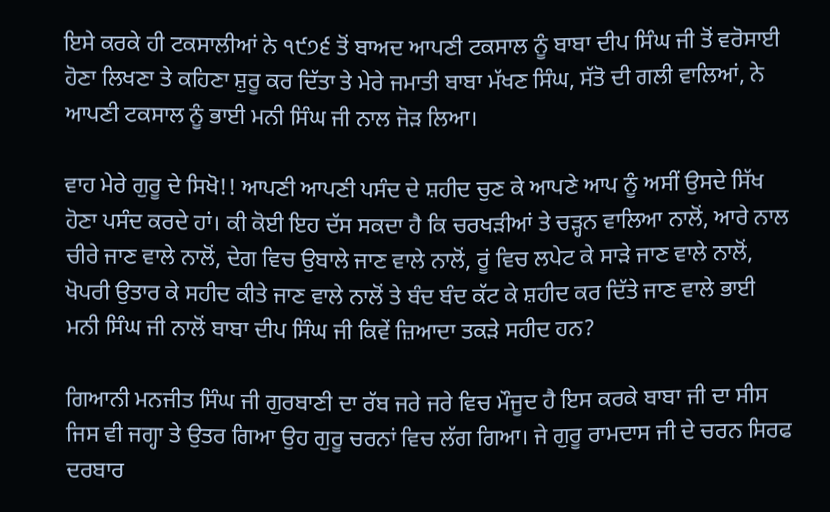ਇਸੇ ਕਰਕੇ ਹੀ ਟਕਸਾਲੀਆਂ ਨੇ ੧੯੭੬ ਤੋਂ ਬਾਅਦ ਆਪਣੀ ਟਕਸਾਲ ਨੂੰ ਬਾਬਾ ਦੀਪ ਸਿੰਘ ਜੀ ਤੋਂ ਵਰੋਸਾਈ ਹੋਣਾ ਲਿਖਣਾ ਤੇ ਕਹਿਣਾ ਸ਼ੁਰੂ ਕਰ ਦਿੱਤਾ ਤੇ ਮੇਰੇ ਜਮਾਤੀ ਬਾਬਾ ਮੱਖਣ ਸਿੰਘ, ਸੱਤੋ ਦੀ ਗਲੀ ਵਾਲਿਆਂ, ਨੇ ਆਪਣੀ ਟਕਸਾਲ ਨੂੰ ਭਾਈ ਮਨੀ ਸਿੰਘ ਜੀ ਨਾਲ ਜੋੜ ਲਿਆ।

ਵਾਹ ਮੇਰੇ ਗੁਰੂ ਦੇ ਸਿਖੋ!! ਆਪਣੀ ਆਪਣੀ ਪਸੰਦ ਦੇ ਸ਼ਹੀਦ ਚੁਣ ਕੇ ਆਪਣੇ ਆਪ ਨੂੰ ਅਸੀਂ ਉਸਦੇ ਸਿੱਖ ਹੋਣਾ ਪਸੰਦ ਕਰਦੇ ਹਾਂ। ਕੀ ਕੋਈ ਇਹ ਦੱਸ ਸਕਦਾ ਹੈ ਕਿ ਚਰਖੜੀਆਂ ਤੇ ਚੜ੍ਹਨ ਵਾਲਿਆ ਨਾਲੋਂ, ਆਰੇ ਨਾਲ ਚੀਰੇ ਜਾਣ ਵਾਲੇ ਨਾਲੋਂ, ਦੇਗ ਵਿਚ ਉਬਾਲੇ ਜਾਣ ਵਾਲੇ ਨਾਲੋਂ, ਰੂਂ ਵਿਚ ਲਪੇਟ ਕੇ ਸਾੜੇ ਜਾਣ ਵਾਲੇ ਨਾਲੋਂ, ਖੋਪਰੀ ਉਤਾਰ ਕੇ ਸਹੀਦ ਕੀਤੇ ਜਾਣ ਵਾਲੇ ਨਾਲੋਂ ਤੇ ਬੰਦ ਬੰਦ ਕੱਟ ਕੇ ਸ਼ਹੀਦ ਕਰ ਦਿੱਤੇ ਜਾਣ ਵਾਲੇ ਭਾਈ ਮਨੀ ਸਿੰਘ ਜੀ ਨਾਲੋਂ ਬਾਬਾ ਦੀਪ ਸਿੰਘ ਜੀ ਕਿਵੇਂ ਜ਼ਿਆਦਾ ਤਕੜੇ ਸਹੀਦ ਹਨ?

ਗਿਆਨੀ ਮਨਜੀਤ ਸਿੰਘ ਜੀ ਗੁਰਬਾਣੀ ਦਾ ਰੱਬ ਜਰੇ ਜਰੇ ਵਿਚ ਮੌਜੂਦ ਹੈ ਇਸ ਕਰਕੇ ਬਾਬਾ ਜੀ ਦਾ ਸੀਸ ਜਿਸ ਵੀ ਜਗ੍ਹਾ ਤੇ ਉਤਰ ਗਿਆ ਉਹ ਗੁਰੂ ਚਰਨਾਂ ਵਿਚ ਲੱਗ ਗਿਆ। ਜੇ ਗੁਰੂ ਰਾਮਦਾਸ ਜੀ ਦੇ ਚਰਨ ਸਿਰਫ ਦਰਬਾਰ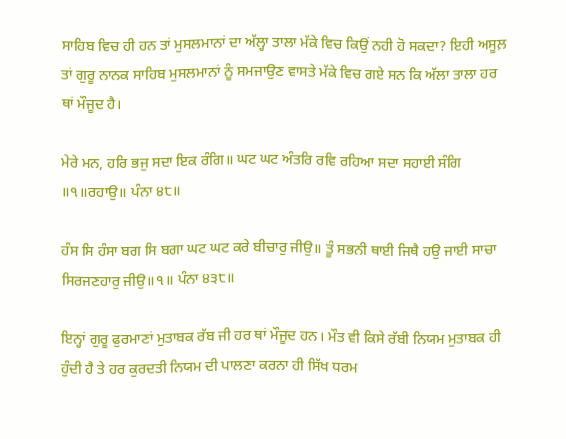ਸਾਹਿਬ ਵਿਚ ਹੀ ਹਨ ਤਾਂ ਮੁਸਲਮਾਨਾਂ ਦਾ ਅੱਲ੍ਹਾ ਤਾਲਾ ਮੱਕੇ ਵਿਚ ਕਿਉਂ ਨਹੀ ਹੋ ਸਕਦਾ? ਇਹੀ ਅਸੂਲ਼ ਤਾਂ ਗੁਰੂ ਨਾਨਕ ਸਾਹਿਬ ਮੁਸਲਮਾਨਾਂ ਨੂੰ ਸਮਜਾਉਣ ਵਾਸਤੇ ਮੱਕੇ ਵਿਚ ਗਏ ਸਨ ਕਿ ਅੱਲਾ ਤਾਲਾ ਹਰ ਥਾਂ ਮੌਜੂਦ ਹੈ।

ਮੇਰੇ ਮਨ, ਹਰਿ ਭਜੁ ਸਦਾ ਇਕ ਰੰਗਿ॥ ਘਟ ਘਟ ਅੰਤਰਿ ਰਵਿ ਰਹਿਆ ਸਦਾ ਸਹਾਈ ਸੰਗਿ ॥੧॥ਰਹਾਉ॥ ਪੰਨਾ ੪੮॥

ਹੰਸ ਸਿ ਹੰਸਾ ਬਗ ਸਿ ਬਗਾ ਘਟ ਘਟ ਕਰੇ ਬੀਚਾਰੁ ਜੀਉ॥ ਤੂੰ ਸਭਨੀ ਥਾਈ ਜਿਥੈ ਹਉ ਜਾਈ ਸਾਚਾ ਸਿਰਜਣਹਾਰੁ ਜੀਉ॥੧॥ ਪੰਨਾ ੪੩੮॥

ਇਨ੍ਹਾਂ ਗੁਰੂ ਫੁਰਮਾਣਾਂ ਮੁਤਾਬਕ ਰੱਬ ਜੀ ਹਰ ਥਾਂ ਮੌਜੂਦ ਹਨ। ਮੌਤ ਵੀ ਕਿਸੇ ਰੱਬੀ ਨਿਯਮ ਮੁਤਾਬਕ ਹੀ ਹੁੰਦੀ ਹੈ ਤੇ ਹਰ ਕੁਰਦਤੀ ਨਿਯਮ ਦੀ ਪਾਲਣਾ ਕਰਨਾ ਹੀ ਸਿੱਖ ਧਰਮ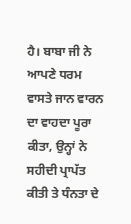ਹੈ। ਬਾਬਾ ਜੀ ਨੇ ਆਪਣੇ ਧਰਮ ਵਾਸਤੇ ਜਾਨ ਵਾਰਨ ਦਾ ਵਾਹਦਾ ਪੂਰਾ ਕੀਤਾ, ਉਨ੍ਹਾਂ ਨੇ ਸਹੀਦੀ ਪ੍ਰਾਪੱਤ ਕੀਤੀ ਤੇ ਧੰਨਤਾ ਦੇ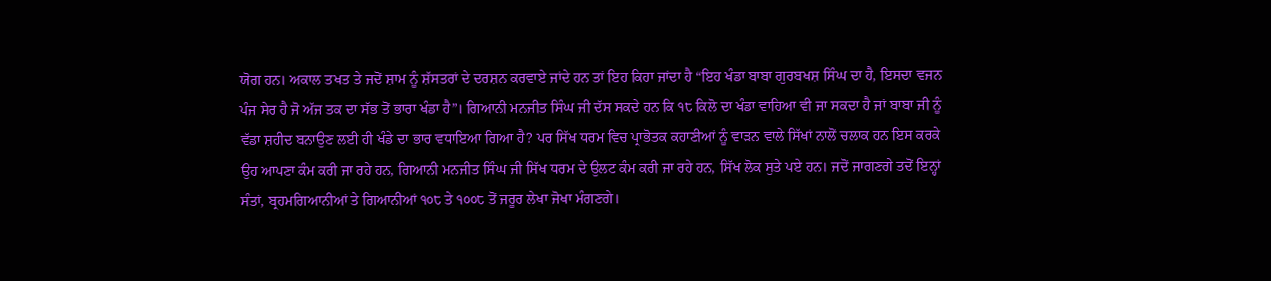ਯੋਗ ਹਨ। ਅਕਾਲ ਤਖਤ ਤੇ ਜਦੋਂ ਸ਼ਾਮ ਨੂੰ ਸ਼ੱਸਤਰਾਂ ਦੇ ਦਰਸ਼ਨ ਕਰਵਾਏ ਜਾਂਦੇ ਹਨ ਤਾਂ ਇਹ ਕਿਹਾ ਜਾਂਦਾ ਹੈ “ਇਹ ਖੰਡਾ ਬਾਬਾ ਗੁਰਬਖਸ਼ ਸਿੰਘ ਦਾ ਹੈ, ਇਸਦਾ ਵਜਨ ਪੰਜ ਸੇਰ ਹੈ ਜੋ ਅੱਜ ਤਕ ਦਾ ਸੱਭ ਤੋਂ ਭਾਰਾ ਖੰਡਾ ਹੈ”। ਗਿਆਨੀ ਮਨਜੀਤ ਸਿੰਘ ਜੀ ਦੱਸ ਸਕਦੇ ਹਨ ਕਿ ੧੮ ਕਿਲੋ ਦਾ ਖੰਡਾ ਵਾਹਿਆ ਵੀ ਜਾ ਸਕਦਾ ਹੈ ਜਾਂ ਬਾਬਾ ਜੀ ਨੂੰ ਵੱਡਾ ਸ਼ਹੀਦ ਬਨਾਉਣ ਲਈ ਹੀ ਖੰਡੇ ਦਾ ਭਾਰ ਵਧਾਇਆ ਗਿਆ ਹੈ? ਪਰ ਸਿੱਖ ਧਰਮ ਵਿਚ ਪ੍ਰਾਭੋਤਕ ਕਹਾਣੀਆਂ ਨੂੰ ਵਾੜਨ ਵਾਲੇ ਸਿੱਖਾਂ ਨਾਲੋਂ ਚਲਾਕ ਹਨ ਇਸ ਕਰਕੇ ਉਹ ਆਪਣਾ ਕੰਮ ਕਰੀ ਜਾ ਰਹੇ ਹਨ, ਗਿਆਨੀ ਮਨਜੀਤ ਸਿੰਘ ਜੀ ਸਿੱਖ ਧਰਮ ਦੇ ਉਲਟ ਕੰਮ ਕਰੀ ਜਾ ਰਹੇ ਹਨ, ਸਿੱਖ ਲੋਕ ਸੁਤੇ ਪਏ ਹਨ। ਜਦੋਂ ਜਾਗਣਗੇ ਤਦੋਂ ਇਨ੍ਹਾਂ ਸੰਤਾਂ, ਬ੍ਰਹਮਗਿਆਨੀਆਂ ਤੇ ਗਿਆਨੀਆਂ ੧੦੮ ਤੇ ੧੦੦੮ ਤੋਂ ਜਰੂਰ ਲੇਖਾ ਜੋਖਾ ਮੰਗਣਗੇ।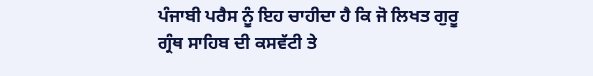ਪੰਜਾਬੀ ਪਰੈਸ ਨੂੰ ਇਹ ਚਾਹੀਦਾ ਹੈ ਕਿ ਜੋ ਲਿਖਤ ਗੁਰੂ ਗ੍ਰੰਥ ਸਾਹਿਬ ਦੀ ਕਸਵੱਟੀ ਤੇ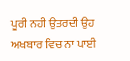ਪੂਰੀ ਨਹੀ ਉਤਰਦੀ ਉਹ ਅਖਬਾਰ ਵਿਚ ਨਾ ਪਾਈ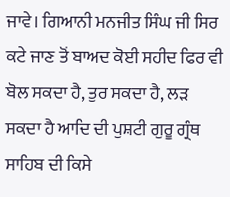ਜਾਵੇ। ਗਿਆਨੀ ਮਨਜੀਤ ਸਿੰਘ ਜੀ ਸਿਰ ਕਟੇ ਜਾਣ ਤੋਂ ਬਾਅਦ ਕੋਈ ਸਹੀਦ ਫਿਰ ਵੀ ਬੋਲ ਸਕਦਾ ਹੈ, ਤੁਰ ਸਕਦਾ ਹੈ, ਲੜ ਸਕਦਾ ਹੈ ਆਦਿ ਦੀ ਪੁਸ਼ਟੀ ਗੁਰੂ ਗ੍ਰੰਥ ਸਾਹਿਬ ਦੀ ਕਿਸੇ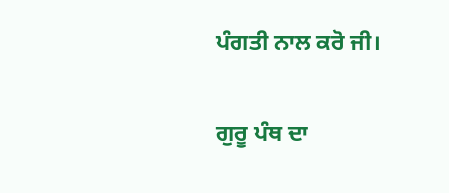ਪੰਗਤੀ ਨਾਲ ਕਰੋ ਜੀ।

ਗੁਰੂ ਪੰਥ ਦਾ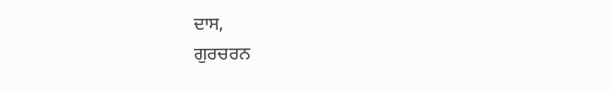ਦਾਸ,
ਗੁਰਚਰਨ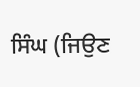ਸਿੰਘ (ਜਿਉਣ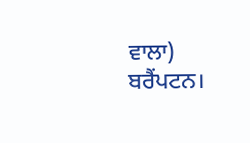ਵਾਲਾ) ਬਰੈਂਪਟਨ।